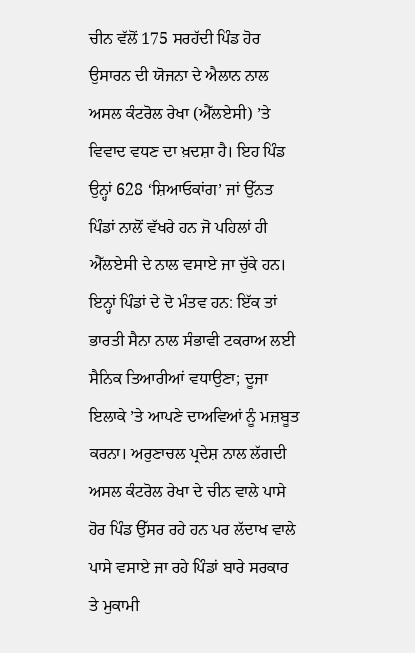ਚੀਨ ਵੱਲੋਂ 175 ਸਰਹੱਦੀ ਪਿੰਡ ਹੋਰ ਉਸਾਰਨ ਦੀ ਯੋਜਨਾ ਦੇ ਐਲਾਨ ਨਾਲ ਅਸਲ ਕੰਟਰੋਲ ਰੇਖਾ (ਐੱਲਏਸੀ) ’ਤੇ ਵਿਵਾਦ ਵਧਣ ਦਾ ਖ਼ਦਸ਼ਾ ਹੈ। ਇਹ ਪਿੰਡ ਉਨ੍ਹਾਂ 628 ‘ਸ਼ਿਆਓਕਾਂਗ’ ਜਾਂ ਉੱਨਤ ਪਿੰਡਾਂ ਨਾਲੋਂ ਵੱਖਰੇ ਹਨ ਜੋ ਪਹਿਲਾਂ ਹੀ ਐੱਲਏਸੀ ਦੇ ਨਾਲ ਵਸਾਏ ਜਾ ਚੁੱਕੇ ਹਨ। ਇਨ੍ਹਾਂ ਪਿੰਡਾਂ ਦੇ ਦੋ ਮੰਤਵ ਹਨ: ਇੱਕ ਤਾਂ ਭਾਰਤੀ ਸੈਨਾ ਨਾਲ ਸੰਭਾਵੀ ਟਕਰਾਅ ਲਈ ਸੈਨਿਕ ਤਿਆਰੀਆਂ ਵਧਾਉਣਾ; ਦੂਜਾ ਇਲਾਕੇ ’ਤੇ ਆਪਣੇ ਦਾਅਵਿਆਂ ਨੂੰ ਮਜ਼ਬੂਤ ਕਰਨਾ। ਅਰੁਣਾਚਲ ਪ੍ਰਦੇਸ਼ ਨਾਲ ਲੱਗਦੀ ਅਸਲ ਕੰਟਰੋਲ ਰੇਖਾ ਦੇ ਚੀਨ ਵਾਲੇ ਪਾਸੇ ਹੋਰ ਪਿੰਡ ਉੱਸਰ ਰਹੇ ਹਨ ਪਰ ਲੱਦਾਖ ਵਾਲੇ ਪਾਸੇ ਵਸਾਏ ਜਾ ਰਹੇ ਪਿੰਡਾਂ ਬਾਰੇ ਸਰਕਾਰ ਤੇ ਮੁਕਾਮੀ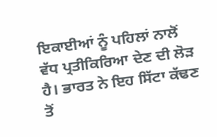ਇਕਾਈਆਂ ਨੂੰ ਪਹਿਲਾਂ ਨਾਲੋਂ ਵੱਧ ਪ੍ਰਤੀਕਿਰਿਆ ਦੇਣ ਦੀ ਲੋੜ ਹੈ। ਭਾਰਤ ਨੇ ਇਹ ਸਿੱਟਾ ਕੱਢਣ ਤੋਂ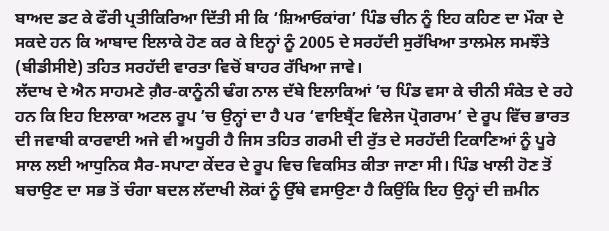ਬਾਅਦ ਡਟ ਕੇ ਫੌਰੀ ਪ੍ਰਤੀਕਿਰਿਆ ਦਿੱਤੀ ਸੀ ਕਿ ‘ਸ਼ਿਆਓਕਾਂਗ’ ਪਿੰਡ ਚੀਨ ਨੂੰ ਇਹ ਕਹਿਣ ਦਾ ਮੌਕਾ ਦੇ ਸਕਦੇ ਹਨ ਕਿ ਆਬਾਦ ਇਲਾਕੇ ਹੋਣ ਕਰ ਕੇ ਇਨ੍ਹਾਂ ਨੂੰ 2005 ਦੇ ਸਰਹੱਦੀ ਸੁਰੱਖਿਆ ਤਾਲਮੇਲ ਸਮਝੌਤੇ (ਬੀਡੀਸੀਏ) ਤਹਿਤ ਸਰਹੱਦੀ ਵਾਰਤਾ ਵਿਚੋਂ ਬਾਹਰ ਰੱਖਿਆ ਜਾਵੇ।
ਲੱਦਾਖ ਦੇ ਐਨ ਸਾਹਮਣੇ ਗ਼ੈਰ-ਕਾਨੂੰਨੀ ਢੰਗ ਨਾਲ ਦੱਬੇ ਇਲਾਕਿਆਂ ’ਚ ਪਿੰਡ ਵਸਾ ਕੇ ਚੀਨੀ ਸੰਕੇਤ ਦੇ ਰਹੇ ਹਨ ਕਿ ਇਹ ਇਲਾਕਾ ਅਟਲ ਰੂਪ ’ਚ ਉਨ੍ਹਾਂ ਦਾ ਹੈ ਪਰ ‘ਵਾਇਬ੍ਰੈਂਟ ਵਿਲੇਜ ਪ੍ਰੋਗਰਾਮ’ ਦੇ ਰੂਪ ਵਿੱਚ ਭਾਰਤ ਦੀ ਜਵਾਬੀ ਕਾਰਵਾਈ ਅਜੇ ਵੀ ਅਧੂਰੀ ਹੈ ਜਿਸ ਤਹਿਤ ਗਰਮੀ ਦੀ ਰੁੱਤ ਦੇ ਸਰਹੱਦੀ ਟਿਕਾਣਿਆਂ ਨੂੰ ਪੂਰੇ ਸਾਲ ਲਈ ਆਧੁਨਿਕ ਸੈਰ-ਸਪਾਟਾ ਕੇਂਦਰ ਦੇ ਰੂਪ ਵਿਚ ਵਿਕਸਿਤ ਕੀਤਾ ਜਾਣਾ ਸੀ। ਪਿੰਡ ਖਾਲੀ ਹੋਣ ਤੋਂ ਬਚਾਉਣ ਦਾ ਸਭ ਤੋਂ ਚੰਗਾ ਬਦਲ ਲੱਦਾਖੀ ਲੋਕਾਂ ਨੂੰ ਉੱਥੇ ਵਸਾਉਣਾ ਹੈ ਕਿਉਂਕਿ ਇਹ ਉਨ੍ਹਾਂ ਦੀ ਜ਼ਮੀਨ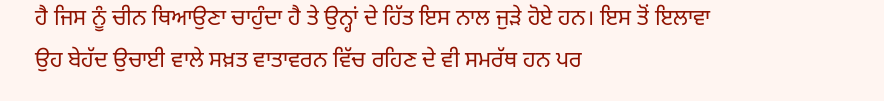ਹੈ ਜਿਸ ਨੂੰ ਚੀਨ ਥਿਆਉਣਾ ਚਾਹੁੰਦਾ ਹੈ ਤੇ ਉਨ੍ਹਾਂ ਦੇ ਹਿੱਤ ਇਸ ਨਾਲ ਜੁੜੇ ਹੋਏ ਹਨ। ਇਸ ਤੋਂ ਇਲਾਵਾ ਉਹ ਬੇਹੱਦ ਉਚਾਈ ਵਾਲੇ ਸਖ਼ਤ ਵਾਤਾਵਰਨ ਵਿੱਚ ਰਹਿਣ ਦੇ ਵੀ ਸਮਰੱਥ ਹਨ ਪਰ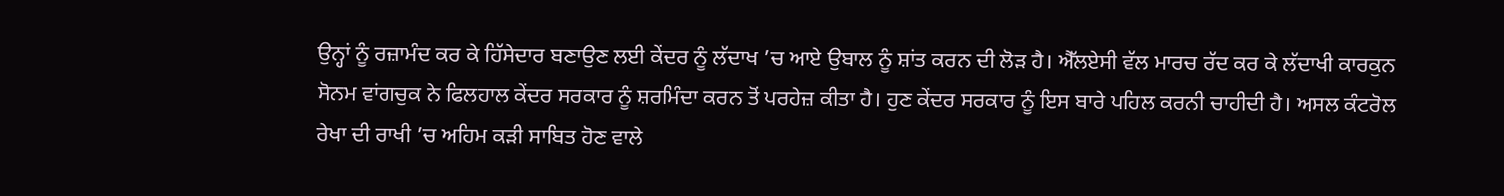ਉਨ੍ਹਾਂ ਨੂੰ ਰਜ਼ਾਮੰਦ ਕਰ ਕੇ ਹਿੱਸੇਦਾਰ ਬਣਾਉਣ ਲਈ ਕੇਂਦਰ ਨੂੰ ਲੱਦਾਖ ’ਚ ਆਏ ਉਬਾਲ ਨੂੰ ਸ਼ਾਂਤ ਕਰਨ ਦੀ ਲੋੜ ਹੈ। ਐੱਲਏਸੀ ਵੱਲ ਮਾਰਚ ਰੱਦ ਕਰ ਕੇ ਲੱਦਾਖੀ ਕਾਰਕੁਨ ਸੋਨਮ ਵਾਂਗਚੁਕ ਨੇ ਫਿਲਹਾਲ ਕੇਂਦਰ ਸਰਕਾਰ ਨੂੰ ਸ਼ਰਮਿੰਦਾ ਕਰਨ ਤੋਂ ਪਰਹੇਜ਼ ਕੀਤਾ ਹੈ। ਹੁਣ ਕੇਂਦਰ ਸਰਕਾਰ ਨੂੰ ਇਸ ਬਾਰੇ ਪਹਿਲ ਕਰਨੀ ਚਾਹੀਦੀ ਹੈ। ਅਸਲ ਕੰਟਰੋਲ ਰੇਖਾ ਦੀ ਰਾਖੀ ’ਚ ਅਹਿਮ ਕੜੀ ਸਾਬਿਤ ਹੋਣ ਵਾਲੇ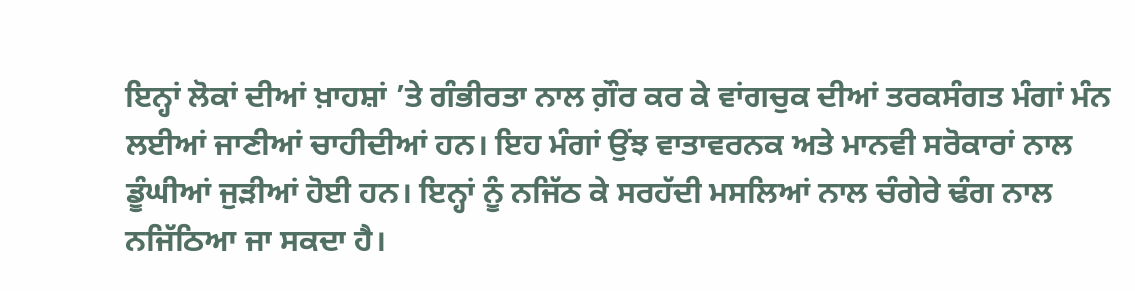ਇਨ੍ਹਾਂ ਲੋਕਾਂ ਦੀਆਂ ਖ਼ਾਹਸ਼ਾਂ ’ਤੇ ਗੰਭੀਰਤਾ ਨਾਲ ਗ਼ੌਰ ਕਰ ਕੇ ਵਾਂਗਚੁਕ ਦੀਆਂ ਤਰਕਸੰਗਤ ਮੰਗਾਂ ਮੰਨ ਲਈਆਂ ਜਾਣੀਆਂ ਚਾਹੀਦੀਆਂ ਹਨ। ਇਹ ਮੰਗਾਂ ਉਂਝ ਵਾਤਾਵਰਨਕ ਅਤੇ ਮਾਨਵੀ ਸਰੋਕਾਰਾਂ ਨਾਲ ਡੂੰਘੀਆਂ ਜੁੜੀਆਂ ਹੋਈ ਹਨ। ਇਨ੍ਹਾਂ ਨੂੰ ਨਜਿੱਠ ਕੇ ਸਰਹੱਦੀ ਮਸਲਿਆਂ ਨਾਲ ਚੰਗੇਰੇ ਢੰਗ ਨਾਲ ਨਜਿੱਠਿਆ ਜਾ ਸਕਦਾ ਹੈ।